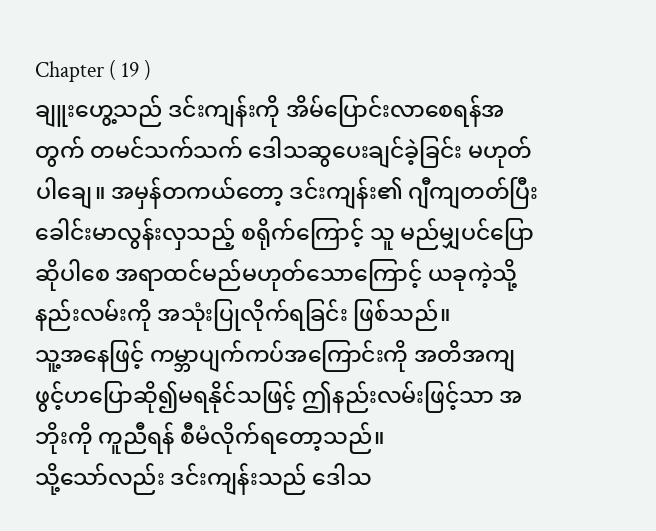Chapter ( 19 )
ချူးဟွေ့သည် ဒင်းကျန်းကို အိမ်ပြောင်းလာစေရန်အတွက် တမင်သက်သက် ဒေါသဆွပေးချင်ခဲ့ခြင်း မဟုတ်ပါချေ။ အမှန်တကယ်တော့ ဒင်းကျန်း၏ ဂျီကျတတ်ပြီး ခေါင်းမာလွန်းလှသည့် စရိုက်ကြောင့် သူ မည်မျှပင်ပြောဆိုပါစေ အရာထင်မည်မဟုတ်သောကြောင့် ယခုကဲ့သို့ နည်းလမ်းကို အသုံးပြုလိုက်ရခြင်း ဖြစ်သည်။
သူ့အနေဖြင့် ကမ္ဘာပျက်ကပ်အကြောင်းကို အတိအကျ ဖွင့်ဟပြောဆို၍မရနိုင်သဖြင့် ဤနည်းလမ်းဖြင့်သာ အဘိုးကို ကူညီရန် စီမံလိုက်ရတော့သည်။
သို့သော်လည်း ဒင်းကျန်းသည် ဒေါသ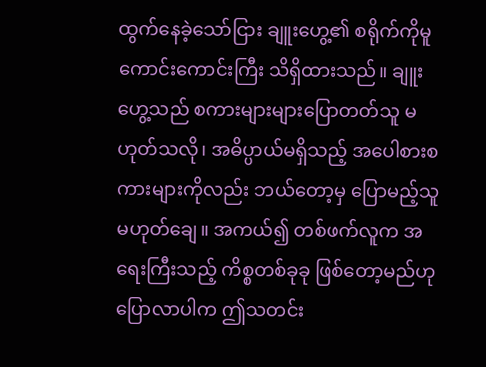ထွက်နေခဲ့သော်ငြား ချူးဟွေ့၏ စရိုက်ကိုမူ ကောင်းကောင်းကြီး သိရှိထားသည်။ ချူးဟွေ့သည် စကားများများပြောတတ်သူ မဟုတ်သလို၊ အဓိပ္ပာယ်မရှိသည့် အပေါစားစကားများကိုလည်း ဘယ်တော့မှ ပြောမည့်သူမဟုတ်ချေ။ အကယ်၍ တစ်ဖက်လူက အရေးကြီးသည့် ကိစ္စတစ်ခုခု ဖြစ်တော့မည်ဟု ပြောလာပါက ဤသတင်း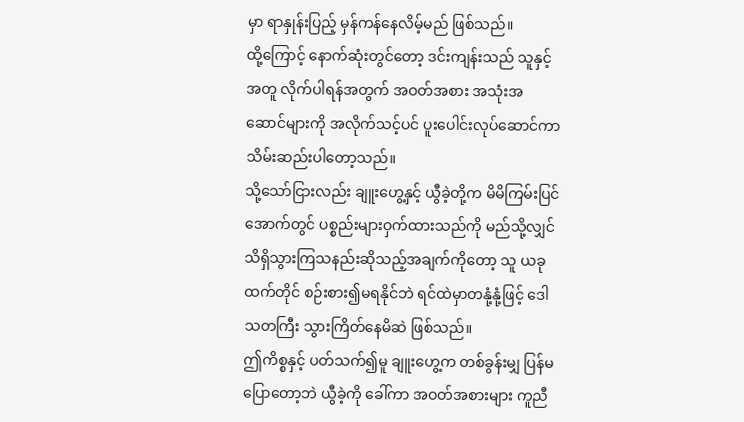မှာ ရာနှုန်းပြည့် မှန်ကန်နေလိမ့်မည် ဖြစ်သည်။
ထို့ကြောင့် နောက်ဆုံးတွင်တော့ ဒင်းကျန်းသည် သူနှင့်အတူ လိုက်ပါရန်အတွက် အဝတ်အစား အသုံးအဆောင်များကို အလိုက်သင့်ပင် ပူးပေါင်းလုပ်ဆောင်ကာ သိမ်းဆည်းပါတော့သည်။
သို့သော်ငြားလည်း ချူးဟွေ့နှင့် ယွီခဲ့တို့က မိမိကြမ်းပြင်အောက်တွင် ပစ္စည်းများဝှက်ထားသည်ကို မည်သို့လျှင် သိရှိသွားကြသနည်းဆိုသည့်အချက်ကိုတော့ သူ ယခုထက်တိုင် စဉ်းစား၍မရနိုင်ဘဲ ရင်ထဲမှာတနုံ့နုံ့ဖြင့် ဒေါသတကြီး သွားကြိတ်နေမိဆဲ ဖြစ်သည်။
ဤကိစ္စနှင့် ပတ်သက်၍မူ ချူးဟွေ့က တစ်ခွန်းမျှ ပြန်မပြောတော့ဘဲ ယွီခဲ့ကို ခေါ်ကာ အဝတ်အစားများ ကူညီ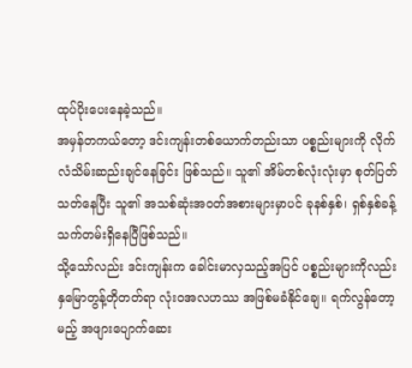ထုပ်ပိုးပေးနေခဲ့သည်။
အမှန်တကယ်တော့ ဒင်းကျန်းတစ်ယောက်တည်းသာ ပစ္စည်းများကို လိုက်လံသိမ်းဆည်းချင်နေခြင်း ဖြစ်သည်။ သူ၏ အိမ်တစ်လုံးလုံးမှာ စုတ်ပြတ်သတ်နေပြီး သူ၏ အသစ်ဆုံးအဝတ်အစားများမှာပင် ခုနစ်နှစ်၊ ရှစ်နှစ်ခန့် သက်တမ်းရှိနေပြီဖြစ်သည်။
သို့သော်လည်း ဒင်းကျန်းက ခေါင်းမာလှသည့်အပြင် ပစ္စည်းများကိုလည်း နှမြောတွန့်တိုတတ်ရာ လုံးဝအလဟဿ အဖြစ်မခံနိုင်ချေ။ ရက်လွန်တော့မည့် အဖျားပျောက်ဆေး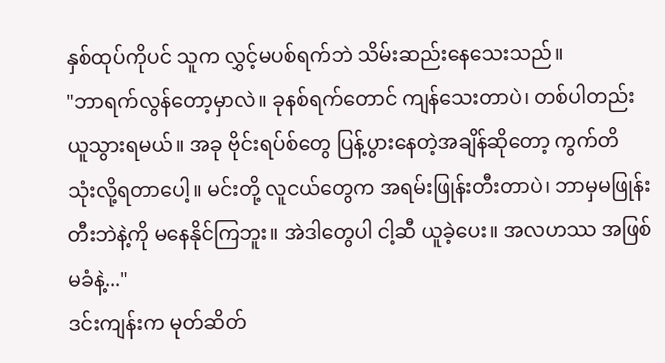နှစ်ထုပ်ကိုပင် သူက လွှင့်မပစ်ရက်ဘဲ သိမ်းဆည်းနေသေးသည်။
"ဘာရက်လွန်တော့မှာလဲ။ ခုနစ်ရက်တောင် ကျန်သေးတာပဲ၊ တစ်ပါတည်း ယူသွားရမယ်။ အခု ဗိုင်းရပ်စ်တွေ ပြန့်ပွားနေတဲ့အချိန်ဆိုတော့ ကွက်တိ သုံးလို့ရတာပေါ့။ မင်းတို့ လူငယ်တွေက အရမ်းဖြုန်းတီးတာပဲ၊ ဘာမှမဖြုန်းတီးဘဲနဲ့ကို မနေနိုင်ကြဘူး။ အဲဒါတွေပါ ငါ့ဆီ ယူခဲ့ပေး။ အလဟဿ အဖြစ်မခံနဲ့..."
ဒင်းကျန်းက မုတ်ဆိတ်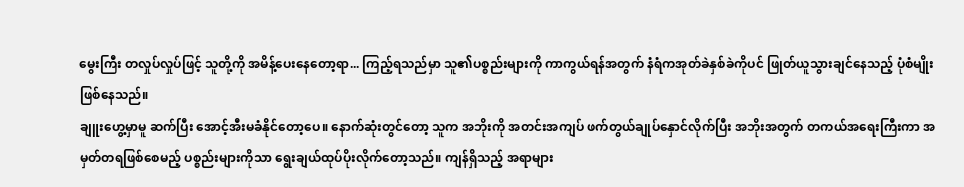မွေးကြီး တလှုပ်လှုပ်ဖြင့် သူတို့ကို အမိန့်ပေးနေတော့ရာ... ကြည့်ရသည်မှာ သူ၏ပစ္စည်းများကို ကာကွယ်ရန်အတွက် နံရံကအုတ်ခဲနှစ်ခဲကိုပင် ဖြုတ်ယူသွားချင်နေသည့် ပုံစံမျိုး ဖြစ်နေသည်။
ချူးဟွေ့မှာမူ ဆက်ပြီး အောင့်အီးမခံနိုင်တော့ပေ။ နောက်ဆုံးတွင်တော့ သူက အဘိုးကို အတင်းအကျပ် ဖက်တွယ်ချုပ်နှောင်လိုက်ပြီး အဘိုးအတွက် တကယ်အရေးကြီးကာ အမှတ်တရဖြစ်စေမည့် ပစ္စည်းများကိုသာ ရွေးချယ်ထုပ်ပိုးလိုက်တော့သည်။ ကျန်ရှိသည့် အရာများ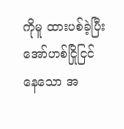ကိုမူ ထားပစ်ခဲ့ပြီး အော်ဟစ်ငြိုငြင်နေသော အ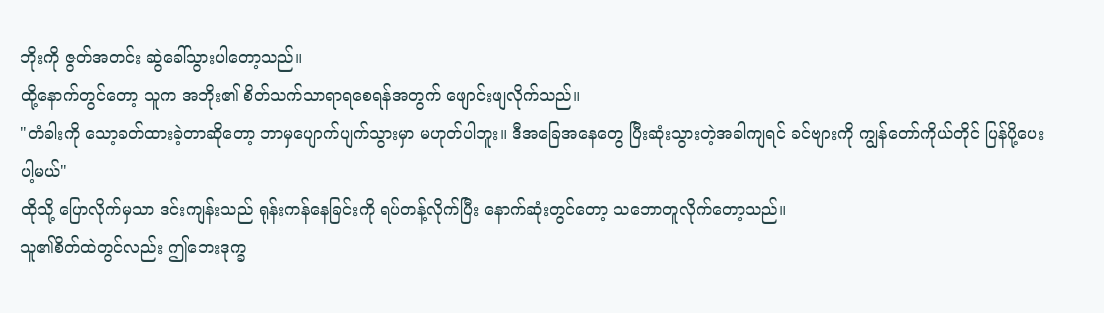ဘိုးကို ဇွတ်အတင်း ဆွဲခေါ်သွားပါတော့သည်။
ထို့နောက်တွင်တော့ သူက အဘိုး၏ စိတ်သက်သာရာရစေရန်အတွက် ဖျောင်းဖျလိုက်သည်။
"တံခါးကို သော့ခတ်ထားခဲ့တာဆိုတော့ ဘာမှပျောက်ပျက်သွားမှာ မဟုတ်ပါဘူး။ ဒီအခြေအနေတွေ ပြီးဆုံးသွားတဲ့အခါကျရင် ခင်ဗျားကို ကျွန်တော်ကိုယ်တိုင် ပြန်ပို့ပေးပါ့မယ်"
ထိုသို့ ပြောလိုက်မှသာ ဒင်းကျန်းသည် ရုန်းကန်နေခြင်းကို ရပ်တန့်လိုက်ပြီး နောက်ဆုံးတွင်တော့ သဘောတူလိုက်တော့သည်။
သူ၏စိတ်ထဲတွင်လည်း ဤဘေးဒုက္ခ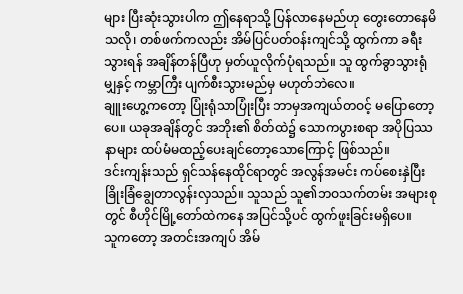များ ပြီးဆုံးသွားပါက ဤနေရာသို့ ပြန်လာနေမည်ဟု တွေးတောနေမိသလို၊ တစ်ဖက်ကလည်း အိမ်ပြင်ပတ်ဝန်းကျင်သို့ ထွက်ကာ ခရီးသွားရန် အချိန်တန်ပြီဟု မှတ်ယူလိုက်ပုံရသည်။ သူ ထွက်ခွာသွားရုံမျှနှင့် ကမ္ဘာကြီး ပျက်စီးသွားမည်မှ မဟုတ်ဘဲလေ။
ချူးဟွေ့ကတော့ ပြုံးရုံသာပြုံးပြီး ဘာမှအကျယ်တဝင့် မပြောတော့ပေ။ ယခုအချိန်တွင် အဘိုး၏ စိတ်ထဲ၌ သောကပွားစရာ အပိုပြဿနာများ ထပ်မံမထည့်ပေးချင်တော့သောကြောင့် ဖြစ်သည်။
ဒင်းကျန်းသည် ရှင်သန်နေထိုင်ရာတွင် အလွန်အမင်း ကပ်စေးနှဲပြီး ခြိုးခြံချွေတာလွန်းလှသည်။ သူသည် သူ၏ဘဝသက်တမ်း အများစုတွင် စီဟိုင်မြို့တော်ထဲကနေ အပြင်သို့ပင် ထွက်ဖူးခြင်းမရှိပေ။
သူကတော့ အတင်းအကျပ် အိမ်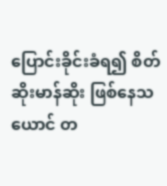ပြောင်းခိုင်းခံရ၍ စိတ်ဆိုးမာန်ဆိုး ဖြစ်နေသယောင် တ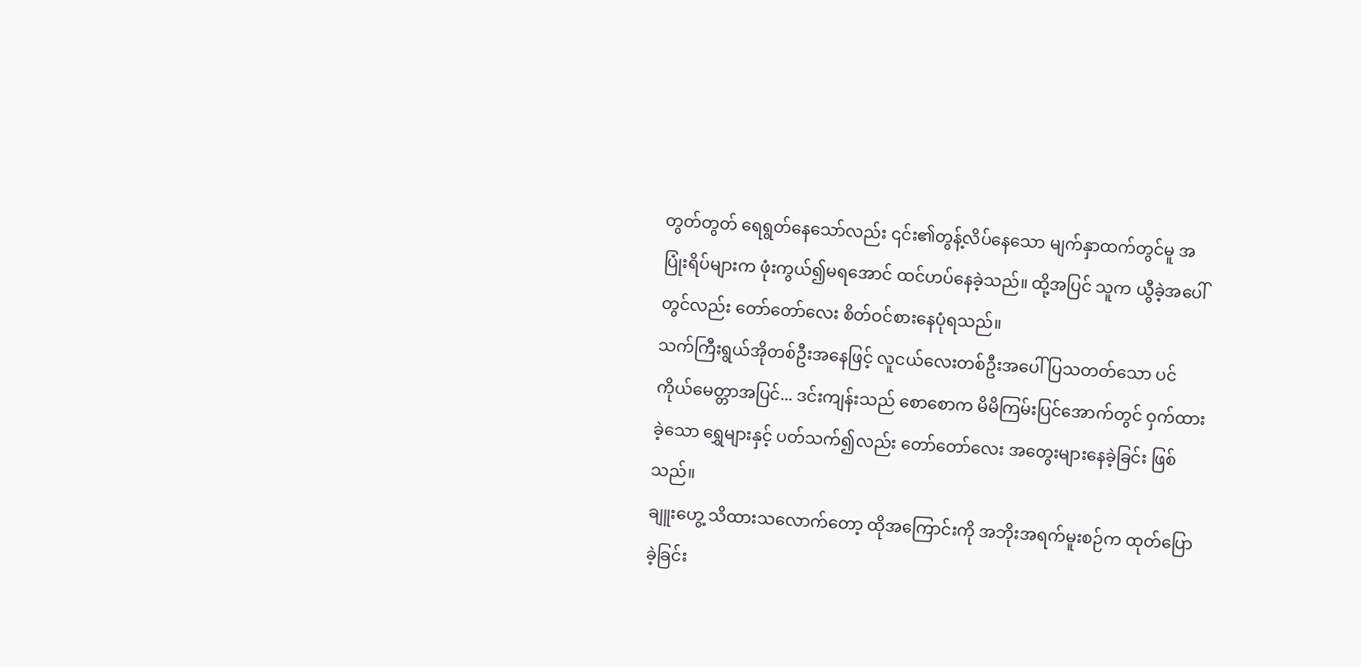တွတ်တွတ် ရေရွတ်နေသော်လည်း ၎င်း၏တွန့်လိပ်နေသော မျက်နှာထက်တွင်မူ အပြုံးရိပ်များက ဖုံးကွယ်၍မရအောင် ထင်ဟပ်နေခဲ့သည်။ ထို့အပြင် သူက ယွီခဲ့အပေါ်တွင်လည်း တော်တော်လေး စိတ်ဝင်စားနေပုံရသည်။
သက်ကြီးရွယ်အိုတစ်ဦးအနေဖြင့် လူငယ်လေးတစ်ဦးအပေါ် ပြသတတ်သော ပင်ကိုယ်မေတ္တာအပြင်... ဒင်းကျန်းသည် စောစောက မိမိကြမ်းပြင်အောက်တွင် ဝှက်ထားခဲ့သော ရွှေများနှင့် ပတ်သက်၍လည်း တော်တော်လေး အတွေးများနေခဲ့ခြင်း ဖြစ်သည်။
ချူးဟွေ့ သိထားသလောက်တော့ ထိုအကြောင်းကို အဘိုးအရက်မူးစဉ်က ထုတ်ပြောခဲ့ခြင်း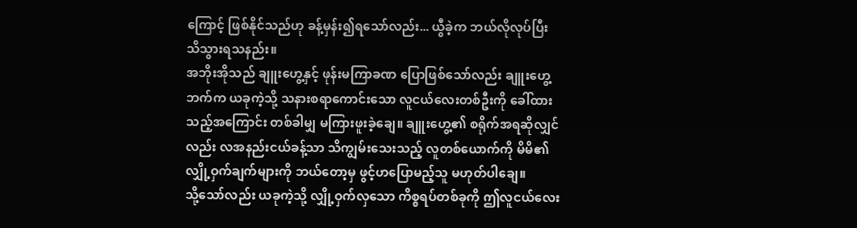ကြောင့် ဖြစ်နိုင်သည်ဟု ခန့်မှန်း၍ရသော်လည်း... ယွီခဲ့က ဘယ်လိုလုပ်ပြီး သိသွားရသနည်း။
အဘိုးအိုသည် ချူးဟွေ့နှင့် ဖုန်းမကြာခဏ ပြောဖြစ်သော်လည်း ချူးဟွေ့ဘက်က ယခုကဲ့သို့ သနားစရာကောင်းသော လူငယ်လေးတစ်ဦးကို ခေါ်ထားသည့်အကြောင်း တစ်ခါမျှ မကြားဖူးခဲ့ချေ။ ချူးဟွေ့၏ စရိုက်အရဆိုလျှင်လည်း လအနည်းငယ်ခန့်သာ သိကျွမ်းသေးသည့် လူတစ်ယောက်ကို မိမိ၏ လျှို့ဝှက်ချက်များကို ဘယ်တော့မှ ဖွင့်ဟပြောမည့်သူ မဟုတ်ပါချေ။
သို့သော်လည်း ယခုကဲ့သို့ လျှို့ဝှက်လှသော ကိစ္စရပ်တစ်ခုကို ဤလူငယ်လေး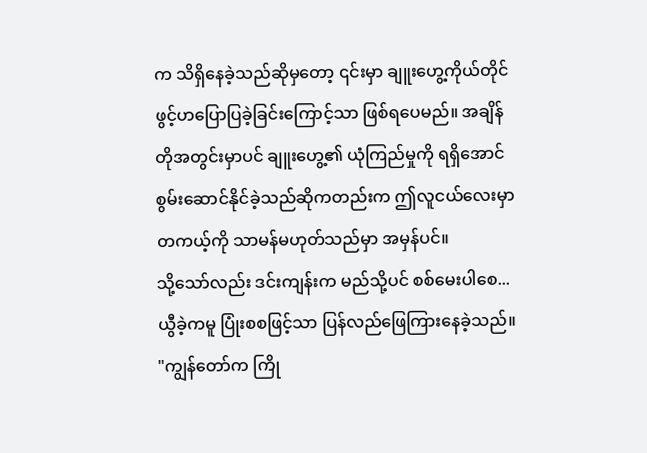က သိရှိနေခဲ့သည်ဆိုမှတော့ ၎င်းမှာ ချူးဟွေ့ကိုယ်တိုင် ဖွင့်ဟပြောပြခဲ့ခြင်းကြောင့်သာ ဖြစ်ရပေမည်။ အချိန်တိုအတွင်းမှာပင် ချူးဟွေ့၏ ယုံကြည်မှုကို ရရှိအောင် စွမ်းဆောင်နိုင်ခဲ့သည်ဆိုကတည်းက ဤလူငယ်လေးမှာ တကယ့်ကို သာမန်မဟုတ်သည်မှာ အမှန်ပင်။
သို့သော်လည်း ဒင်းကျန်းက မည်သို့ပင် စစ်မေးပါစေ... ယွီခဲ့ကမူ ပြုံးစစဖြင့်သာ ပြန်လည်ဖြေကြားနေခဲ့သည်။ "ကျွန်တော်က ကြို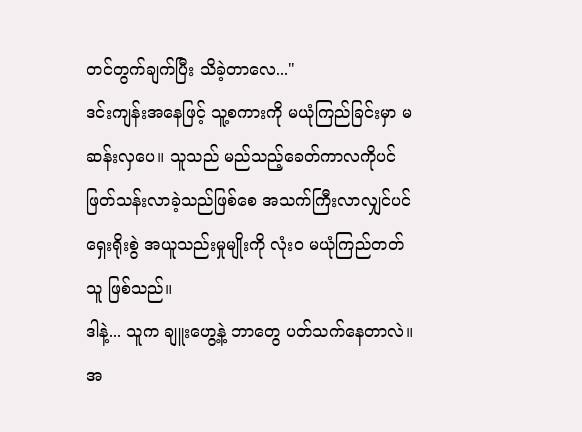တင်တွက်ချက်ပြီး သိခဲ့တာလေ..."
ဒင်းကျန်းအနေဖြင့် သူ့စကားကို မယုံကြည်ခြင်းမှာ မဆန်းလှပေ။ သူသည် မည်သည့်ခေတ်ကာလကိုပင် ဖြတ်သန်းလာခဲ့သည်ဖြစ်စေ အသက်ကြီးလာလျှင်ပင် ရှေးရိုးစွဲ အယူသည်းမှုမျိုးကို လုံးဝ မယုံကြည်တတ်သူ ဖြစ်သည်။
ဒါနဲ့... သူက ချူးဟွေ့နဲ့ ဘာတွေ ပတ်သက်နေတာလဲ။
အ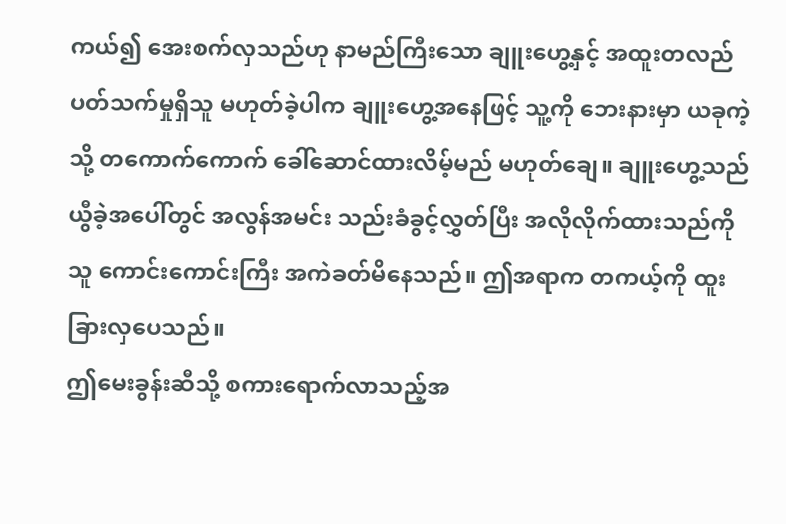ကယ်၍ အေးစက်လှသည်ဟု နာမည်ကြီးသော ချူးဟွေ့နှင့် အထူးတလည် ပတ်သက်မှုရှိသူ မဟုတ်ခဲ့ပါက ချူးဟွေ့အနေဖြင့် သူ့ကို ဘေးနားမှာ ယခုကဲ့သို့ တကောက်ကောက် ခေါ်ဆောင်ထားလိမ့်မည် မဟုတ်ချေ။ ချူးဟွေ့သည် ယွီခဲ့အပေါ်တွင် အလွန်အမင်း သည်းခံခွင့်လွှတ်ပြီး အလိုလိုက်ထားသည်ကို သူ ကောင်းကောင်းကြီး အကဲခတ်မိနေသည်။ ဤအရာက တကယ့်ကို ထူးခြားလှပေသည်။
ဤမေးခွန်းဆီသို့ စကားရောက်လာသည့်အ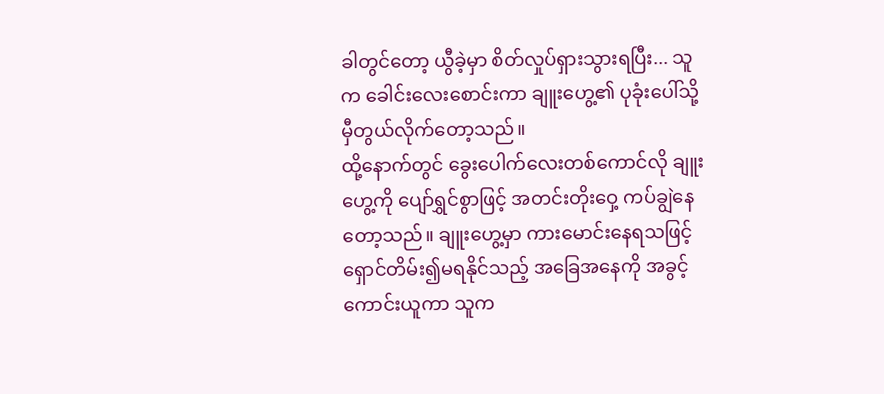ခါတွင်တော့ ယွီခဲ့မှာ စိတ်လှုပ်ရှားသွားရပြီး... သူက ခေါင်းလေးစောင်းကာ ချူးဟွေ့၏ ပုခုံးပေါ်သို့ မှီတွယ်လိုက်တော့သည်။
ထို့နောက်တွင် ခွေးပေါက်လေးတစ်ကောင်လို ချူးဟွေ့ကို ပျော်ရွှင်စွာဖြင့် အတင်းတိုးဝှေ့ ကပ်ချွဲနေတော့သည်။ ချူးဟွေ့မှာ ကားမောင်းနေရသဖြင့် ရှောင်တိမ်း၍မရနိုင်သည့် အခြေအနေကို အခွင့်ကောင်းယူကာ သူက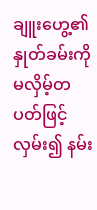ချူးဟွေ့၏ နှုတ်ခမ်းကိုမလှိမ့်တပတ်ဖြင့် လှမ်း၍ နမ်း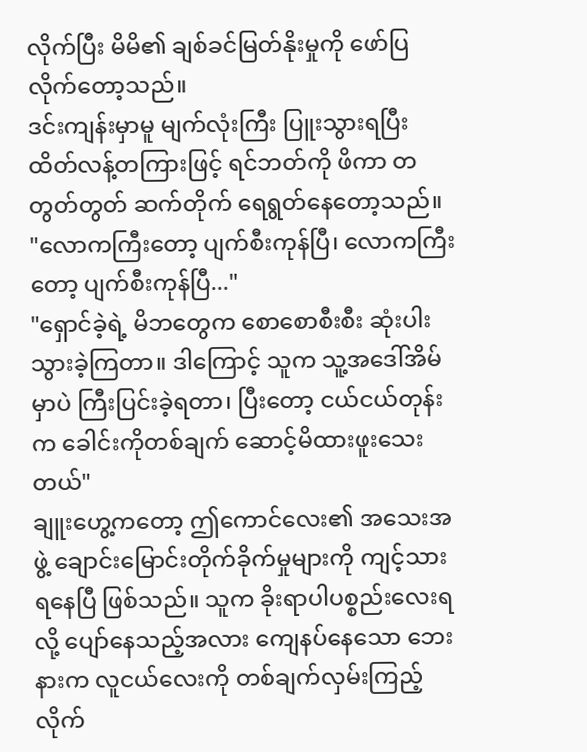လိုက်ပြီး မိမိ၏ ချစ်ခင်မြတ်နိုးမှုကို ဖော်ပြလိုက်တော့သည်။
ဒင်းကျန်းမှာမူ မျက်လုံးကြီး ပြူးသွားရပြီး ထိတ်လန့်တကြားဖြင့် ရင်ဘတ်ကို ဖိကာ တတွတ်တွတ် ဆက်တိုက် ရေရွတ်နေတော့သည်။ "လောကကြီးတော့ ပျက်စီးကုန်ပြီ၊ လောကကြီးတော့ ပျက်စီးကုန်ပြီ..."
"ရှောင်ခဲ့ရဲ့ မိဘတွေက စောစောစီးစီး ဆုံးပါးသွားခဲ့ကြတာ။ ဒါကြောင့် သူက သူ့အဒေါ်အိမ်မှာပဲ ကြီးပြင်းခဲ့ရတာ၊ ပြီးတော့ ငယ်ငယ်တုန်းက ခေါင်းကိုတစ်ချက် ဆောင့်မိထားဖူးသေးတယ်"
ချူးဟွေ့ကတော့ ဤကောင်လေး၏ အသေးအဖွဲ့ ချောင်းမြောင်းတိုက်ခိုက်မှုများကို ကျင့်သားရနေပြီ ဖြစ်သည်။ သူက ခိုးရာပါပစ္စည်းလေးရလို့ ပျော်နေသည့်အလား ကျေနပ်နေသော ဘေးနားက လူငယ်လေးကို တစ်ချက်လှမ်းကြည့်လိုက်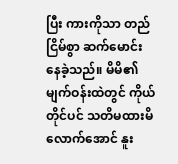ပြီး ကားကိုသာ တည်ငြိမ်စွာ ဆက်မောင်းနေခဲ့သည်။ မိမိ၏ မျက်ဝန်းထဲတွင် ကိုယ်တိုင်ပင် သတိမထားမိလောက်အောင် နူး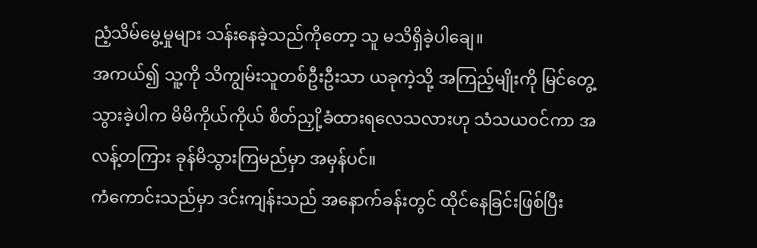ညံ့သိမ်မွေ့မှုများ သန်းနေခဲ့သည်ကိုတော့ သူ မသိရှိခဲ့ပါချေ။
အကယ်၍ သူ့ကို သိကျွမ်းသူတစ်ဦးဦးသာ ယခုကဲ့သို့ အကြည့်မျိုးကို မြင်တွေ့သွားခဲ့ပါက မိမိကိုယ်ကိုယ် စိတ်ညှို့ခံထားရလေသလားဟု သံသယဝင်ကာ အလန့်တကြား ခုန်မိသွားကြမည်မှာ အမှန်ပင်။
ကံကောင်းသည်မှာ ဒင်းကျန်းသည် အနောက်ခန်းတွင် ထိုင်နေခြင်းဖြစ်ပြီး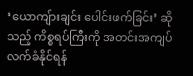‘ယောကျ်ားချင်း ပေါင်းဖက်ခြင်း’ ဆိုသည့် ကိစ္စရပ်ကြီးကို အတင်းအကျပ် လက်ခံနိုင်ရန်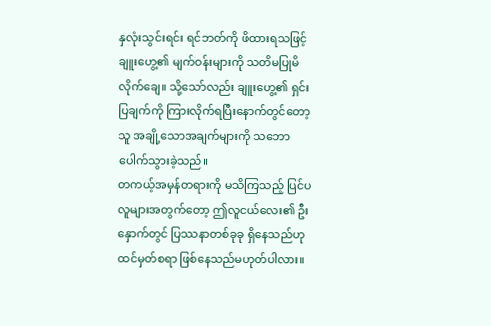နှလုံးသွင်းရင်း ရင်ဘတ်ကို ဖိထားရသဖြင့် ချူးဟွေ့၏ မျက်ဝန်းများကို သတိမပြုမိလိုက်ချေ။ သို့သော်လည်း ချူးဟွေ့၏ ရှင်းပြချက်ကို ကြားလိုက်ရပြီးနောက်တွင်တော့ သူ အချို့သောအချက်များကို သဘောပေါက်သွားခဲ့သည်။
တကယ့်အမှန်တရားကို မသိကြသည့် ပြင်ပလူများအတွက်တော့ ဤလူငယ်လေး၏ ဦးနှောက်တွင် ပြဿနာတစ်ခုခု ရှိနေသည်ဟု ထင်မှတ်စရာ ဖြစ်နေသည်မဟုတ်ပါလား။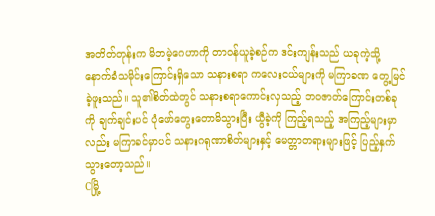အတိတ်တုန်းက မိဘမဲ့ဂေဟာကို တာဝန်ယူခဲ့စဉ်က ဒင်းကျန်းသည် ယခုကဲ့သို့ နောက်ခံသမိုင်းကြောင်းရှိသော သနားစရာ ကလေးငယ်များကို မကြာခဏ တွေ့မြင်ခဲ့ဖူးသည်။ သူ၏စိတ်ထဲတွင် သနားစရာကောင်းလှသည့် ဘဝဇာတ်ကြောင်းတစ်ခုကို ချက်ချင်းပင် ပုံဖော်တွေးတောမိသွားပြီး ယွီခဲ့ကို ကြည့်ရသည့် အကြည့်များမှာလည်း မကြာခင်မှာပင် သနားဂရုဏာစိတ်များနှင့် မေတ္တာတရားများဖြင့် ပြည့်နှက်သွားတော့သည်။
Cမြို့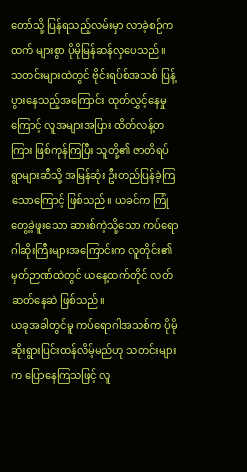တော်သို့ ပြန်ရသည့်လမ်းမှာ လာခဲ့စဉ်ကထက် များစွာ ပိုမိုမြန်ဆန်လှပေသည်။
သတင်းများထဲတွင် ဗိုင်းရပ်စ်အသစ် ပြန့်ပွားနေသည့်အကြောင်း ထုတ်လွှင့်နေမှုကြောင့် လူအများအပြား ထိတ်လန့်တကြား ဖြစ်ကုန်ကြပြီး သူတို့၏ ဇာတိရပ်ရွာများဆီသို့ အမြန်ဆုံး ဦးတည်ပြန်ခဲ့ကြသောကြောင့် ဖြစ်သည်။ ယခင်က ကြုံတွေ့ခဲ့ဖူးသော ဆားစ်ကဲ့သို့သော ကပ်ရောဂါဆိုးကြီးများအကြောင်းက လူတိုင်း၏ မှတ်ဉာဏ်ထဲတွင် ယနေ့ထက်တိုင် လတ်ဆတ်နေဆဲ ဖြစ်သည်။
ယခုအခါတွင်မူ ကပ်ရောဂါအသစ်က ပိုမိုဆိုးရွားပြင်းထန်လိမ့်မည်ဟု သတင်းများက ပြောနေကြသဖြင့် လူ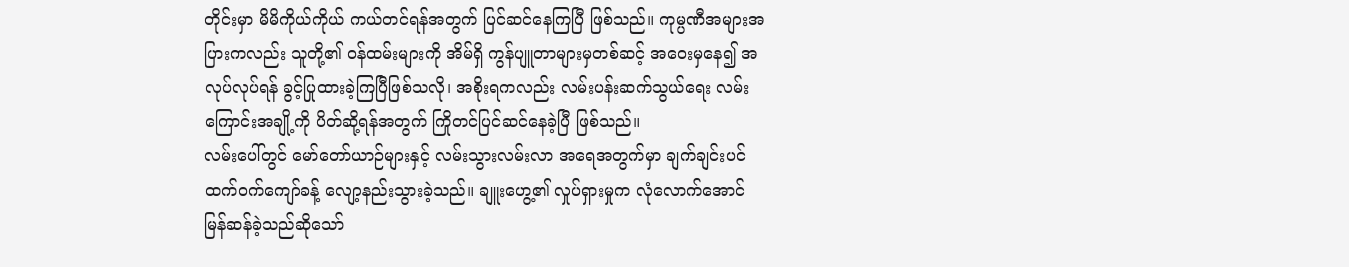တိုင်းမှာ မိမိကိုယ်ကိုယ် ကယ်တင်ရန်အတွက် ပြင်ဆင်နေကြပြီ ဖြစ်သည်။ ကုမ္ပဏီအများအပြားကလည်း သူတို့၏ ဝန်ထမ်းများကို အိမ်ရှိ ကွန်ပျူတာများမှတစ်ဆင့် အဝေးမှနေ၍ အလုပ်လုပ်ရန် ခွင့်ပြုထားခဲ့ကြပြီဖြစ်သလို၊ အစိုးရကလည်း လမ်းပန်းဆက်သွယ်ရေး လမ်းကြောင်းအချို့ကို ပိတ်ဆို့ရန်အတွက် ကြိုတင်ပြင်ဆင်နေခဲ့ပြီ ဖြစ်သည်။
လမ်းပေါ်တွင် မော်တော်ယာဉ်များနှင့် လမ်းသွားလမ်းလာ အရေအတွက်မှာ ချက်ချင်းပင် ထက်ဝက်ကျော်ခန့် လျော့နည်းသွားခဲ့သည်။ ချူးဟွေ့၏ လှုပ်ရှားမှုက လုံလောက်အောင် မြန်ဆန်ခဲ့သည်ဆိုသော်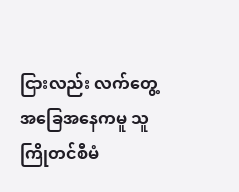ငြားလည်း လက်တွေ့အခြေအနေကမူ သူ ကြိုတင်စီမံ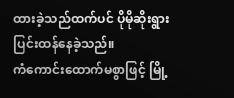ထားခဲ့သည်ထက်ပင် ပိုမိုဆိုးရွားပြင်းထန်နေခဲ့သည်။
ကံကောင်းထောက်မစွာဖြင့် မြို့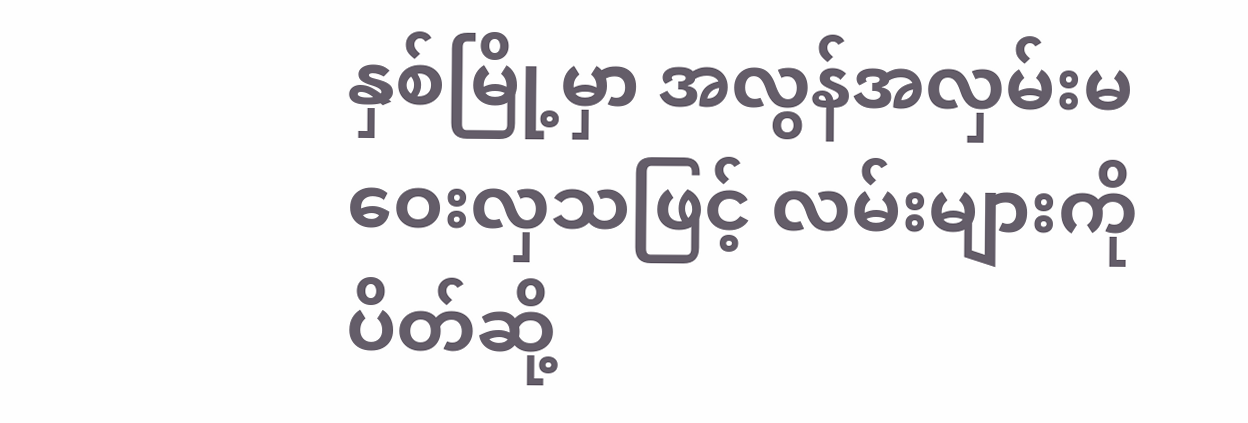နှစ်မြို့မှာ အလွန်အလှမ်းမဝေးလှသဖြင့် လမ်းများကို ပိတ်ဆို့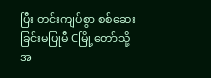ပြီး တင်းကျပ်စွာ စစ်ဆေးခြင်းမပြုမီ Cမြို့တော်သို့ အ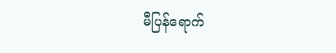မီပြန်ရောက်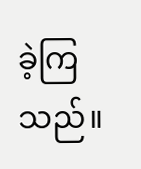ခဲ့ကြသည်။